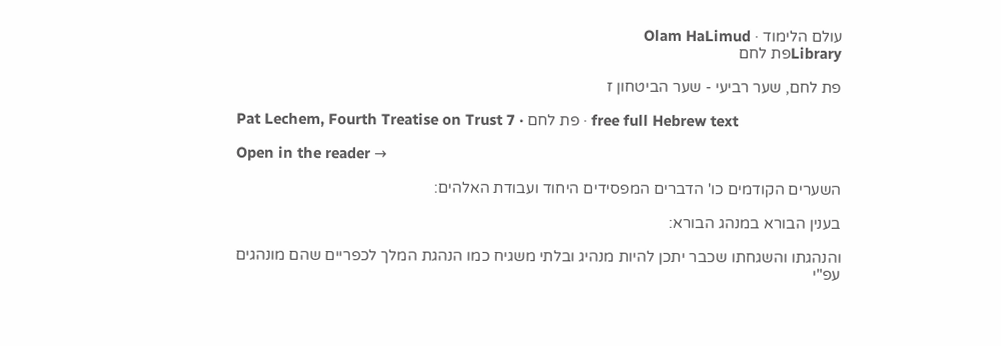עולם הלימוד · Olam HaLimud
Libraryפת לחם

פת לחם, שער רביעי - שער הביטחון ז

Pat Lechem, Fourth Treatise on Trust 7 · פת לחם · free full Hebrew text

Open in the reader →

השערים הקודמים כו' הדברים המפסידים היחוד ועבודת האלהים:

בענין הבורא במנהג הבורא:

והנהגתו והשגחתו שכבר יתכן להיות מנהיג ובלתי משגיח כמו הנהגת המלך לכפריים שהם מונהגים עפ"י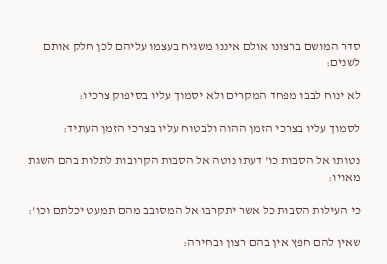סדר המושם ברצונו אולם איננו משגיח בעצמו עליהם לכן חלק אותם לשנים:

לא ינוח לבבו מפחד המקרים ולא יסמוך עליו בסיפוק צרכיו:

לסמוך עליו בצרכי הזמן ההוה ולבטוח עליו בצרכי הזמן העתיד:

נטותו אל הסבות כו' דעתו נוטה אל הסבות הקרובות לתלות בהם השגת מאויו:

כי העילות הסבות כל אשר יתקרבו אל המסובב מהם תמעט יכלתם וכו':

שאין להם חפץ אין בהם רצון ובחירה: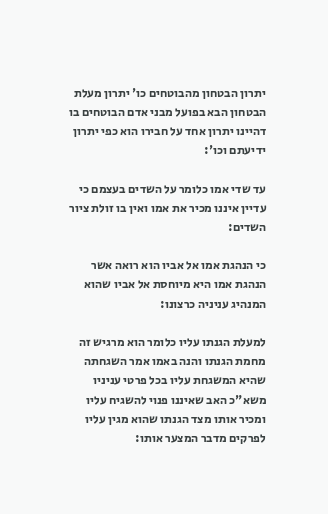יתרון הבטחון מהבוטחים כו' יתרון מעלת הבטחון הבא בפועל מבני אדם הבוטחים בו דהיינו יתרון אחד על חבירו הוא כפי יתרון ידיעתם וכו':

עד שדי אמו כלומר על השדים בעצמם כי עדיין איננו מכיר את אמו ואין בו זולת ציור השדים:

כי הנהגת אמו אל אביו הוא רואה אשר הנהגת אמו היא מיוחסת אל אביו שהוא המנהיג עניניה כרצונו:

למעלת הגנתו עליו כלומר הוא מרגיש זה מחמת הגנתו והנה באמו אמר השגחתה שהיא המשגחת עליו בכל פרטי עניניו משא"כ האב שאיננו פנוי להשגיח עליו ומכיר אותו מצד הגנתו שהוא מגין עליו לפרקים מדבר המצער אותו: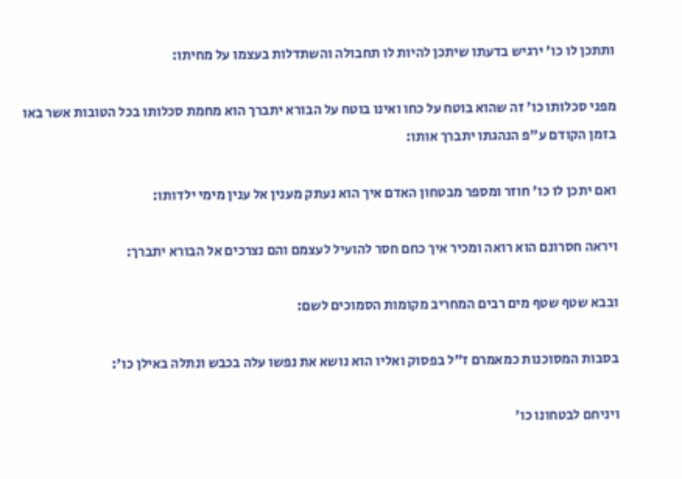ותתכן לו כו' ירגיש בדעתו שיתכן להיות לו תחבולה והשתדלות בעצמו על מחיתו:

מפני סכלותו כו' זה שהוא בוטח על כחו ואינו בוטח על הבורא יתברך הוא מחמת סכלותו בכל הטובות אשר באו בזמן הקודם ע"פ הנהגתו יתברך אותו:

ואם יתכן לו כו' חוזר ומספר מבטחון האדם איך הוא נעתק מענין אל ענין מימי ילדותו:

ויראה חסרונם הוא רואה ומכיר איך כחם חסר להועיל לעצמם והם נצרכים אל הבורא יתברך:

ובבא שטף שטף מים רבים המחריב מקומות הסמוכים לשם:

בסבות המסוכנות כמאמרם ז"ל בפסוק ואליו הוא נושא את נפשו עלה בכבש ונתלה באילן כו':

ויניחם לבטחונו כו'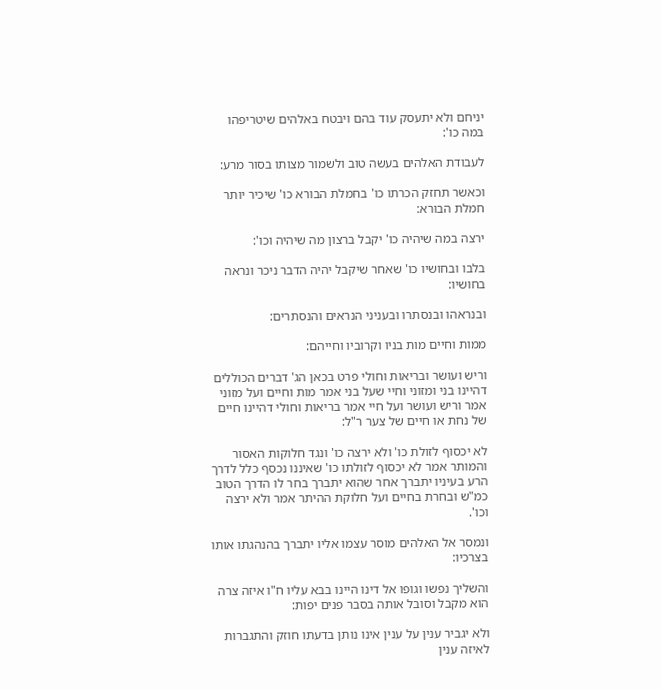יניחם ולא יתעסק עוד בהם ויבטח באלהים שיטריפהו במה כו':

לעבודת האלהים בעשה טוב ולשמור מצותו בסור מרע:

וכאשר תחזק הכרתו כו' בחמלת הבורא כו' שיכיר יותר חמלת הבורא:

ירצה במה שיהיה כו' יקבל ברצון מה שיהיה וכו':

בלבו ובחושיו כו' שאחר שיקבל יהיה הדבר ניכר ונראה בחושיו:

ובנראהו ובנסתרו ובעניני הנראים והנסתרים:

ממות וחיים מות בניו וקרוביו וחייהם:

וריש ועושר ובריאות וחולי פרט בכאן הג' דברים הכוללים דהיינו בני ומזוני וחיי שעל בני אמר מות וחיים ועל מזוני אמר וריש ועושר ועל חיי אמר בריאות וחולי דהיינו חיים של נחת או חיים של צער ר"ל:

לא יכסוף לזולת כו' ולא ירצה כו' ונגד חלוקות האסור והמותר אמר לא יכסוף לזולתו כו' שאיננו נכסף כלל לדרך הרע בעיניו יתברך אחר שהוא יתברך בחר לו הדרך הטוב כמ"ש ובחרת בחיים ועל חלוקת ההיתר אמר ולא ירצה וכו'.

ונמסר אל האלהים מוסר עצמו אליו יתברך בהנהגתו אותו בצרכיו:

והשליך נפשו וגופו אל דינו היינו בבא עליו ח"ו איזה צרה הוא מקבל וסובל אותה בסבר פנים יפות:

ולא יגביר ענין על ענין אינו נותן בדעתו חוזק והתגברות לאיזה ענין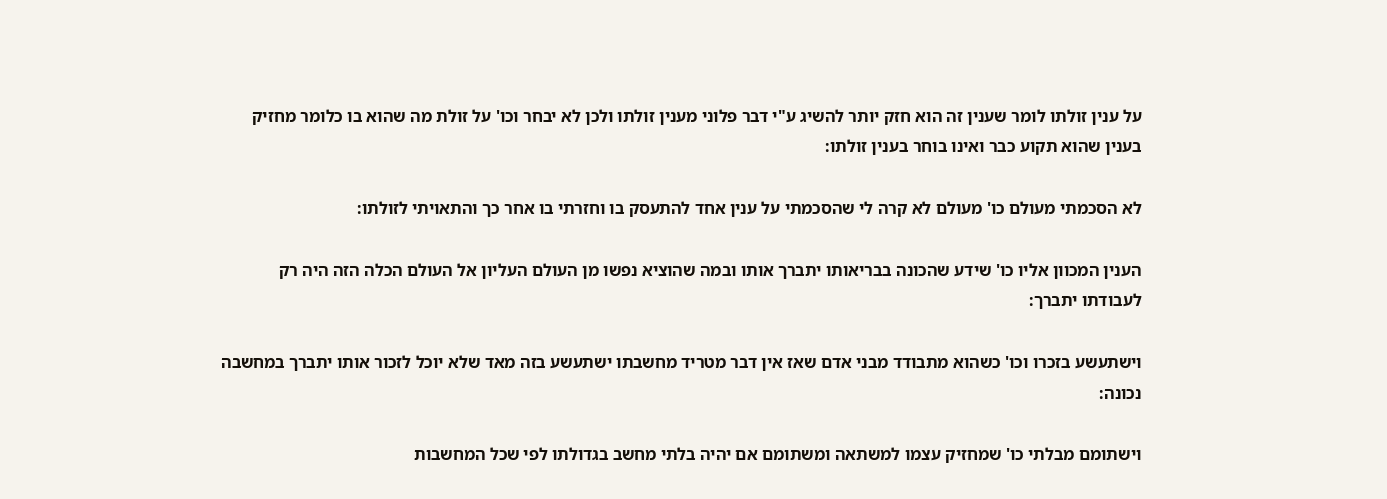על ענין זולתו לומר שענין זה הוא חזק יותר להשיג ע"י דבר פלוני מענין זולתו ולכן לא יבחר וכו' על זולת מה שהוא בו כלומר מחזיק בענין שהוא תקוע כבר ואינו בוחר בענין זולתו:

לא הסכמתי מעולם כו' מעולם לא קרה לי שהסכמתי על ענין אחד להתעסק בו וחזרתי בו אחר כך והתאויתי לזולתו:

הענין המכוון אליו כו' שידע שהכונה בבריאותו יתברך אותו ובמה שהוציא נפשו מן העולם העליון אל העולם הכלה הזה היה רק לעבודתו יתברך:

וישתעשע בזכרו וכו' כשהוא מתבודד מבני אדם שאז אין דבר מטריד מחשבתו ישתעשע בזה מאד שלא יוכל לזכור אותו יתברך במחשבה נכונה:

וישתומם מבלתי כו' שמחזיק עצמו למשתאה ומשתומם אם יהיה בלתי מחשב בגדולתו לפי שכל המחשבות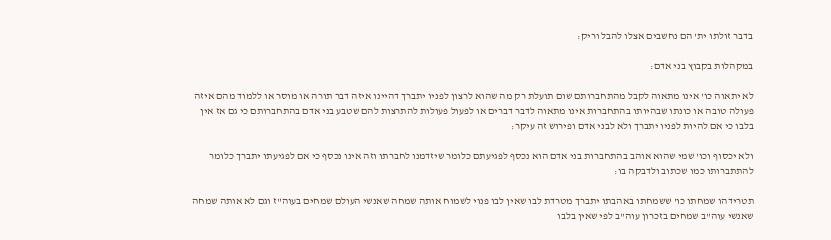בדבר זולתו ית' הם נחשבים אצלו להבל וריק:

במקהלות בקבוץ בני אדם:

לא יתאוה כו' אינו מתאוה לקבל מהתחברותם שום תועלת רק מה שהוא לרצון לפניו יתברך דהיינו איזה דבר תורה או מוסר או ללמוד מהם איזה פעולה טובה או כונתו שבהיותו בהתחברות אינו מתאוה לדבר דברים או לפעול פעולות להתרצות להם שטבע בני אדם בהתחברותם כי גם אז אין בלבו כי אם להיות לפניו יתברך ולא לבני אדם ופירוש זה עיקר:

ולא יכסוף וכו' שמי שהוא אוהב בהתחברות בני אדם הוא נכסף לפגיעתם כלומר שיזדמנו לחברתו וזה אינו נכסף כי אם לפגיעתו יתברך כלומר להתתברותו כמו שכתוב ולדבקה בו:

תטרידהו שמחתו כו' ששמחתו באהבתו יתברך מטרדת לבו שאין לבו פנוי לשמוח אותה שמחה שאנשי העולם שמחים בעוה"ז וגם לא אותה שמחה שאנשי עוה"ב שמחים בזכרון עוה"ב לפי שאין בלבו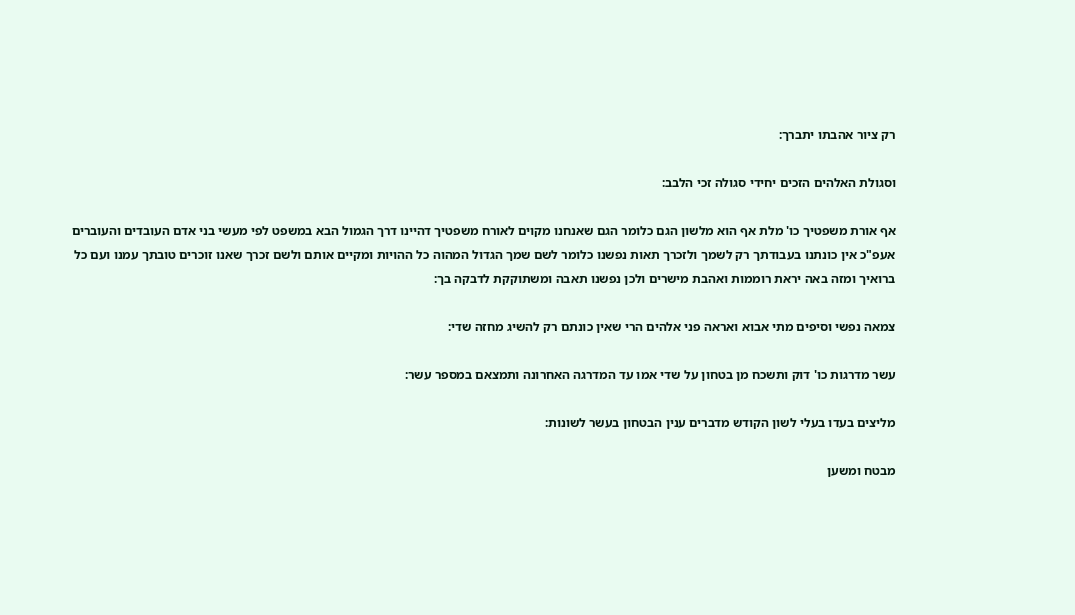רק ציור אהבתו יתברך:

וסגולת האלהים הזכים יחידי סגולה זכי הלבב:

אף אורת משפטיך כו' מלת אף הוא מלשון הגם כלומר הגם שאנחנו מקוים לאורח משפטיך דהיינו דרך הגמול הבא במשפט לפי מעשי בני אדם העובדים והעוברים אעפ"כ אין כונתנו בעבודתך רק לשמך ולזכרך תאות נפשנו כלומר לשם שמך הגדול המהוה כל ההויות ומקיים אותם ולשם זכרך שאנו זוכרים טובתך עמנו ועם כל ברואיך ומזה באה יראת רוממות ואהבת מישרים ולכן נפשנו תאבה ומשתוקקת לדבקה בך:

צמאה נפשי וסיפים מתי אבוא ואראה פני אלהים הרי שאין כונתם רק להשיג מחזה שדי:

עשר מדרגות כו' דוק ותשכח מן בטחון על שדי אמו עד המדרגה האחרונה ותמצאם במספר עשר:

מליצים בעדו בעלי לשון הקודש מדברים ענין הבטחון בעשר לשונות:

מבטח ומשען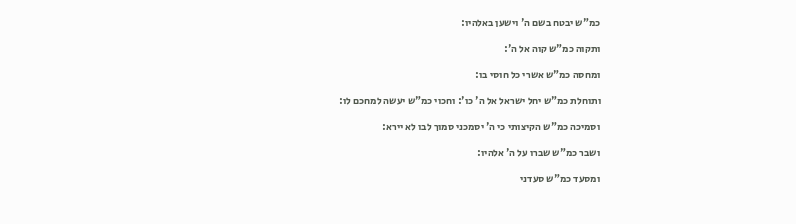כמ"ש יבטח בשם ה' וישען באלהיו:

ותקוה כמ"ש קוה אל ה':

ומחסה כמ"ש אשרי כל חוסי בו:

ותוחלת כמ"ש יחל ישראל אל ה' כו': וחכוי כמ"ש יעשה למחכם לו:

וסמיכה כמ"ש הקיצותי כי ה' יסמכני סמוך לבו לא יירא:

ושבר כמ"ש שברו על ה' אלהיו:

ומסעד כמ"ש סעדני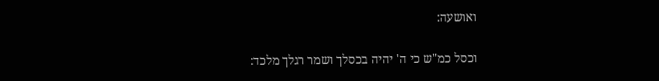ואושעה:

וכסל כמ"ש כי ה' יהיה בכסלך ושמר רגלך מלכד: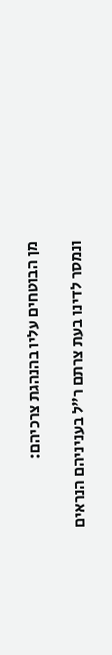מן הבוטחים עליו בהנהגת צרכיהם:

ונמסר לדינו בעת צרתם ר"ל בעניניהם הנראים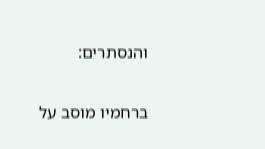והנסתרים:

ברחמיו מוסב על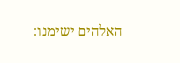האלהים ישימנו: